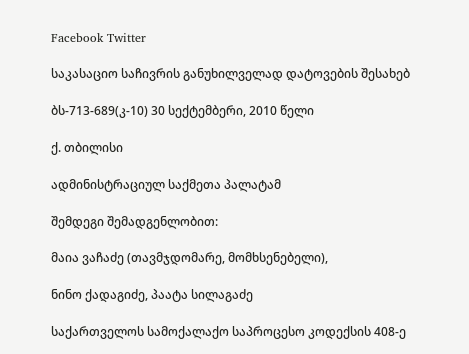Facebook Twitter

საკასაციო საჩივრის განუხილველად დატოვების შესახებ

ბს-713-689(კ-10) 30 სექტემბერი, 2010 წელი

ქ. თბილისი

ადმინისტრაციულ საქმეთა პალატამ

შემდეგი შემადგენლობით:

მაია ვაჩაძე (თავმჯდომარე, მომხსენებელი),

ნინო ქადაგიძე, პაატა სილაგაძე

საქართველოს სამოქალაქო საპროცესო კოდექსის 408-ე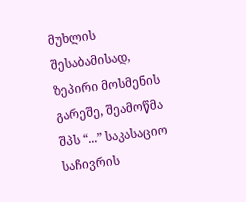მუხლის შესაბამისად, ზეპირი მოსმენის გარეშე, შეამოწმა შპს “...” საკასაციო საჩივრის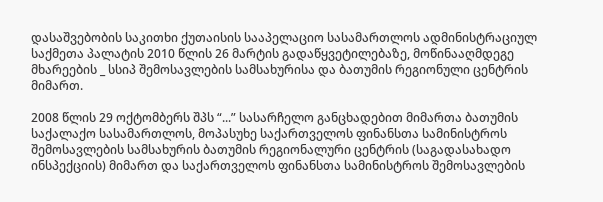დასაშვებობის საკითხი ქუთაისის სააპელაციო სასამართლოს ადმინისტრაციულ საქმეთა პალატის 2010 წლის 26 მარტის გადაწყვეტილებაზე, მოწინააღმდეგე მხარეების _ სსიპ შემოსავლების სამსახურისა და ბათუმის რეგიონული ცენტრის მიმართ.

2008 წლის 29 ოქტომბერს შპს “...” სასარჩელო განცხადებით მიმართა ბათუმის საქალაქო სასამართლოს, მოპასუხე საქართველოს ფინანსთა სამინისტროს შემოსავლების სამსახურის ბათუმის რეგიონალური ცენტრის (საგადასახადო ინსპექციის) მიმართ და საქართველოს ფინანსთა სამინისტროს შემოსავლების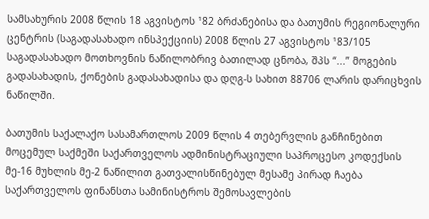სამსახურის 2008 წლის 18 აგვისტოს ¹82 ბრძანებისა და ბათუმის რეგიონალური ცენტრის (საგადასახადო ინსპექციის) 2008 წლის 27 აგვისტოს ¹83/105 საგადასახადო მოთხოვნის ნაწილობრივ ბათილად ცნობა, შპს “...” მოგების გადასახადის, ქონების გადასახადისა და დღგ-ს სახით 88706 ლარის დარიცხვის ნაწილში.

ბათუმის საქალაქო სასამართლოს 2009 წლის 4 თებერვლის განჩინებით მოცემულ საქმეში საქართველოს ადმინისტრაციული საპროცესო კოდექსის მე-16 მუხლის მე-2 ნაწილით გათვალისწინებულ მესამე პირად ჩაება საქართველოს ფინანსთა სამინისტროს შემოსავლების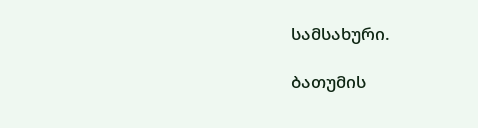სამსახური.

ბათუმის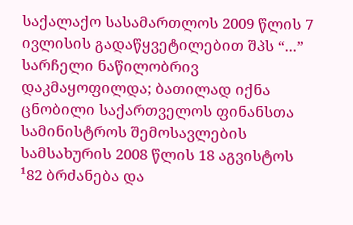საქალაქო სასამართლოს 2009 წლის 7 ივლისის გადაწყვეტილებით შპს “...” სარჩელი ნაწილობრივ დაკმაყოფილდა; ბათილად იქნა ცნობილი საქართველოს ფინანსთა სამინისტროს შემოსავლების სამსახურის 2008 წლის 18 აგვისტოს ¹82 ბრძანება და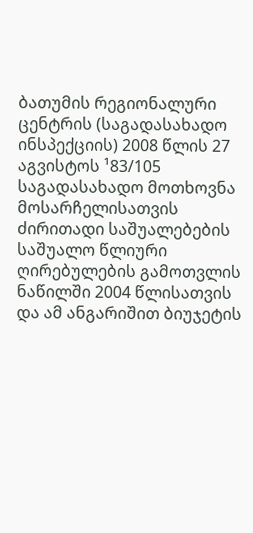ბათუმის რეგიონალური ცენტრის (საგადასახადო ინსპექციის) 2008 წლის 27 აგვისტოს ¹83/105 საგადასახადო მოთხოვნა მოსარჩელისათვის ძირითადი საშუალებების საშუალო წლიური ღირებულების გამოთვლის ნაწილში 2004 წლისათვის და ამ ანგარიშით ბიუჯეტის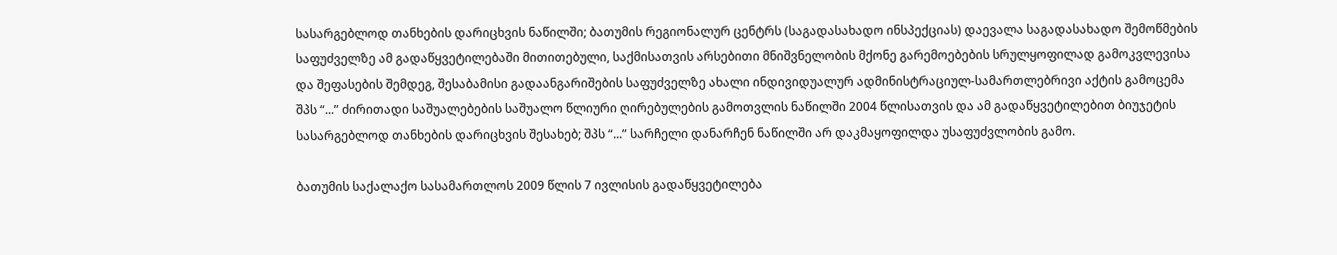სასარგებლოდ თანხების დარიცხვის ნაწილში; ბათუმის რეგიონალურ ცენტრს (საგადასახადო ინსპექციას) დაევალა საგადასახადო შემოწმების საფუძველზე ამ გადაწყვეტილებაში მითითებული, საქმისათვის არსებითი მნიშვნელობის მქონე გარემოებების სრულყოფილად გამოკვლევისა და შეფასების შემდეგ, შესაბამისი გადაანგარიშების საფუძველზე ახალი ინდივიდუალურ ადმინისტრაციულ-სამართლებრივი აქტის გამოცემა შპს “...” ძირითადი საშუალებების საშუალო წლიური ღირებულების გამოთვლის ნაწილში 2004 წლისათვის და ამ გადაწყვეტილებით ბიუჯეტის სასარგებლოდ თანხების დარიცხვის შესახებ; შპს “...” სარჩელი დანარჩენ ნაწილში არ დაკმაყოფილდა უსაფუძვლობის გამო.

ბათუმის საქალაქო სასამართლოს 2009 წლის 7 ივლისის გადაწყვეტილება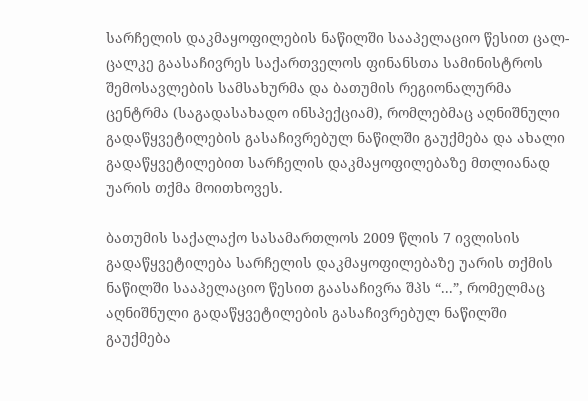სარჩელის დაკმაყოფილების ნაწილში სააპელაციო წესით ცალ-ცალკე გაასაჩივრეს საქართველოს ფინანსთა სამინისტროს შემოსავლების სამსახურმა და ბათუმის რეგიონალურმა ცენტრმა (საგადასახადო ინსპექციამ), რომლებმაც აღნიშნული გადაწყვეტილების გასაჩივრებულ ნაწილში გაუქმება და ახალი გადაწყვეტილებით სარჩელის დაკმაყოფილებაზე მთლიანად უარის თქმა მოითხოვეს.

ბათუმის საქალაქო სასამართლოს 2009 წლის 7 ივლისის გადაწყვეტილება სარჩელის დაკმაყოფილებაზე უარის თქმის ნაწილში სააპელაციო წესით გაასაჩივრა შპს “...”, რომელმაც აღნიშნული გადაწყვეტილების გასაჩივრებულ ნაწილში გაუქმება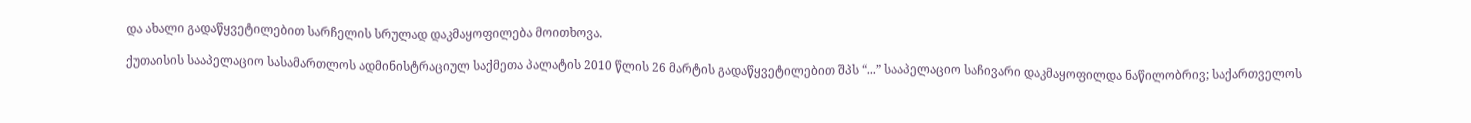და ახალი გადაწყვეტილებით სარჩელის სრულად დაკმაყოფილება მოითხოვა.

ქუთაისის სააპელაციო სასამართლოს ადმინისტრაციულ საქმეთა პალატის 2010 წლის 26 მარტის გადაწყვეტილებით შპს “...” სააპელაციო საჩივარი დაკმაყოფილდა ნაწილობრივ; საქართველოს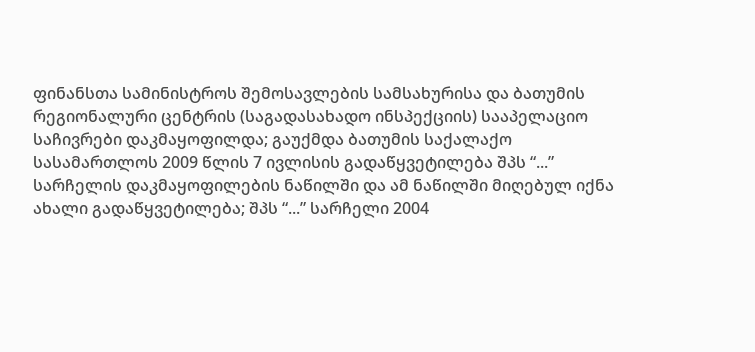ფინანსთა სამინისტროს შემოსავლების სამსახურისა და ბათუმის რეგიონალური ცენტრის (საგადასახადო ინსპექციის) სააპელაციო საჩივრები დაკმაყოფილდა; გაუქმდა ბათუმის საქალაქო სასამართლოს 2009 წლის 7 ივლისის გადაწყვეტილება შპს “...” სარჩელის დაკმაყოფილების ნაწილში და ამ ნაწილში მიღებულ იქნა ახალი გადაწყვეტილება; შპს “...” სარჩელი 2004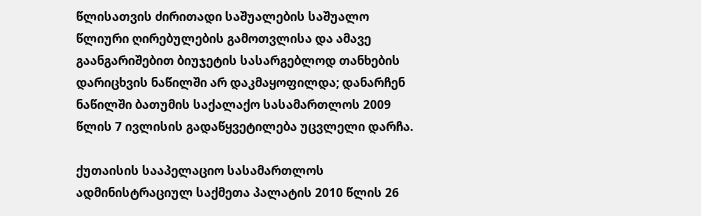წლისათვის ძირითადი საშუალების საშუალო წლიური ღირებულების გამოთვლისა და ამავე გაანგარიშებით ბიუჯეტის სასარგებლოდ თანხების დარიცხვის ნაწილში არ დაკმაყოფილდა; დანარჩენ ნაწილში ბათუმის საქალაქო სასამართლოს 2009 წლის 7 ივლისის გადაწყვეტილება უცვლელი დარჩა.

ქუთაისის სააპელაციო სასამართლოს ადმინისტრაციულ საქმეთა პალატის 2010 წლის 26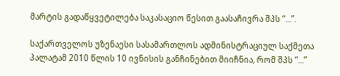მარტის გადაწყვეტილება საკასაციო წესით გაასაჩივრა შპს “...”.

საქართველოს უზენაესი სასამართლოს ადმინისტრაციულ საქმეთა პალატამ 2010 წლის 10 ივნისის განჩინებით მიიჩნია, რომ შპს “...”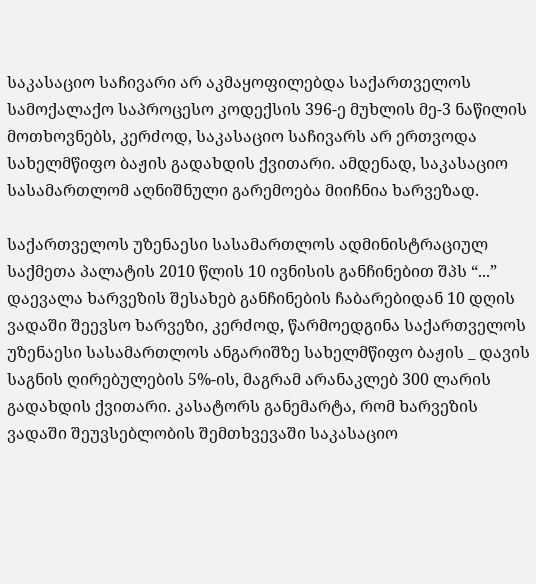საკასაციო საჩივარი არ აკმაყოფილებდა საქართველოს სამოქალაქო საპროცესო კოდექსის 396-ე მუხლის მე-3 ნაწილის მოთხოვნებს, კერძოდ, საკასაციო საჩივარს არ ერთვოდა სახელმწიფო ბაჟის გადახდის ქვითარი. ამდენად, საკასაციო სასამართლომ აღნიშნული გარემოება მიიჩნია ხარვეზად.

საქართველოს უზენაესი სასამართლოს ადმინისტრაციულ საქმეთა პალატის 2010 წლის 10 ივნისის განჩინებით შპს “...” დაევალა ხარვეზის შესახებ განჩინების ჩაბარებიდან 10 დღის ვადაში შეევსო ხარვეზი, კერძოდ, წარმოედგინა საქართველოს უზენაესი სასამართლოს ანგარიშზე სახელმწიფო ბაჟის _ დავის საგნის ღირებულების 5%-ის, მაგრამ არანაკლებ 300 ლარის გადახდის ქვითარი. კასატორს განემარტა, რომ ხარვეზის ვადაში შეუვსებლობის შემთხვევაში საკასაციო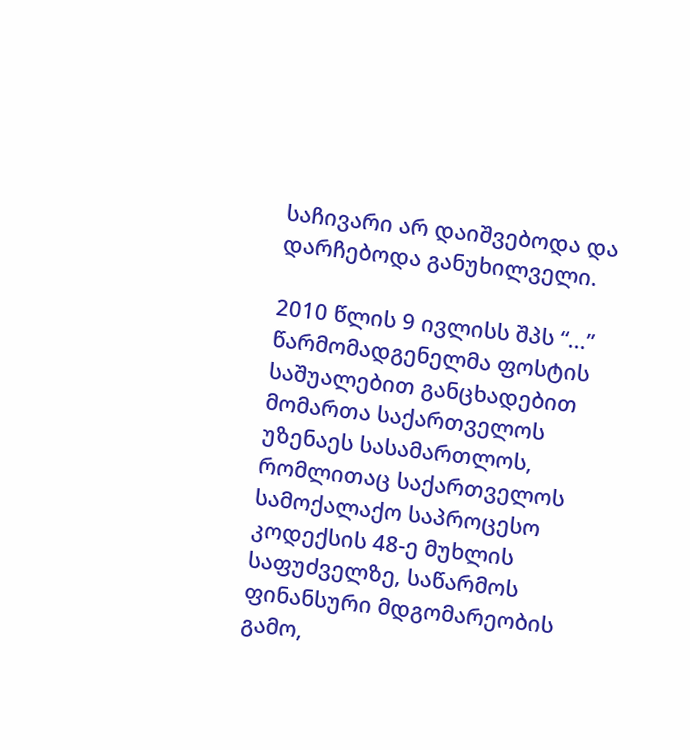საჩივარი არ დაიშვებოდა და დარჩებოდა განუხილველი.

2010 წლის 9 ივლისს შპს “...” წარმომადგენელმა ფოსტის საშუალებით განცხადებით მომართა საქართველოს უზენაეს სასამართლოს, რომლითაც საქართველოს სამოქალაქო საპროცესო კოდექსის 48-ე მუხლის საფუძველზე, საწარმოს ფინანსური მდგომარეობის გამო,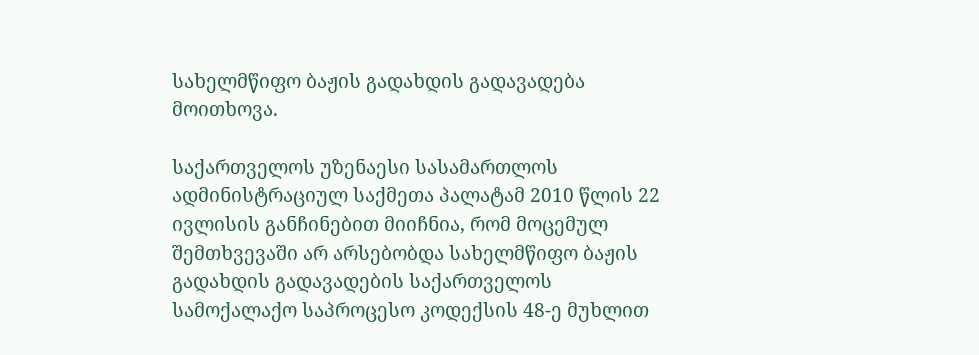სახელმწიფო ბაჟის გადახდის გადავადება მოითხოვა.

საქართველოს უზენაესი სასამართლოს ადმინისტრაციულ საქმეთა პალატამ 2010 წლის 22 ივლისის განჩინებით მიიჩნია, რომ მოცემულ შემთხვევაში არ არსებობდა სახელმწიფო ბაჟის გადახდის გადავადების საქართველოს სამოქალაქო საპროცესო კოდექსის 48-ე მუხლით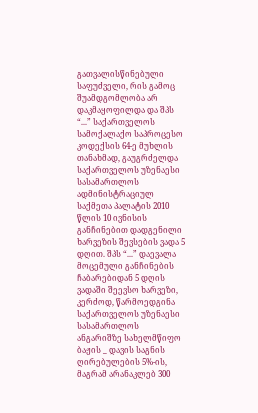გათვალისწინებული საფუძველი, რის გამოც შუამდგომლობა არ დაკმაყოფილდა და შპს “...” საქართველოს სამოქალაქო საპროცესო კოდექსის 64-ე მუხლის თანახმად, გაუგრძელდა საქართველოს უზენაესი სასამართლოს ადმინისტრაციულ საქმეთა პალატის 2010 წლის 10 ივნისის განჩინებით დადგენილი ხარვეზის შევსების ვადა 5 დღით. შპს “...” დაევალა მოცემული განჩინების ჩაბარებიდან 5 დღის ვადაში შეევსო ხარვეზი, კერძოდ, წარმოედგინა საქართველოს უზენაესი სასამართლოს ანგარიშზე სახელმწიფო ბაჟის _ დავის საგნის ღირებულების 5%-ის, მაგრამ არანაკლებ 300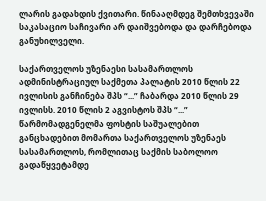ლარის გადახდის ქვითარი. წინააღმდეგ შემთხვევაში საკასაციო საჩივარი არ დაიშვებოდა და დარჩებოდა განუხილველი.

საქართველოს უზენაესი სასამართლოს ადმინისტრაციულ საქმეთა პალატის 2010 წლის 22 ივლისის განჩინება შპს “...” ჩაბარდა 2010 წლის 29 ივლისს. 2010 წლის 2 აგვისტოს შპს “...” წარმომადგენელმა ფოსტის საშუალებით განცხადებით მომართა საქართველოს უზენაეს სასამართლოს, რომლითაც საქმის საბოლოო გადაწყვეტამდე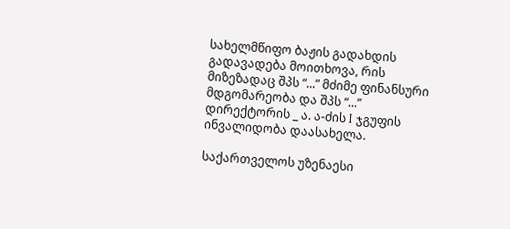სახელმწიფო ბაჟის გადახდის გადავადება მოითხოვა, რის მიზეზადაც შპს “...” მძიმე ფინანსური მდგომარეობა და შპს “...” დირექტორის _ ა. ა-ძის I ჯგუფის ინვალიდობა დაასახელა.

საქართველოს უზენაესი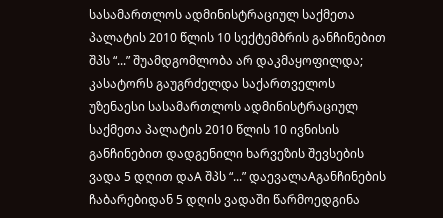სასამართლოს ადმინისტრაციულ საქმეთა პალატის 2010 წლის 10 სექტემბრის განჩინებით შპს “...” შუამდგომლობა არ დაკმაყოფილდა; კასატორს გაუგრძელდა საქართველოს უზენაესი სასამართლოს ადმინისტრაციულ საქმეთა პალატის 2010 წლის 10 ივნისის განჩინებით დადგენილი ხარვეზის შევსების ვადა 5 დღით დაA შპს “...” დაევალაAგანჩინების ჩაბარებიდან 5 დღის ვადაში წარმოედგინა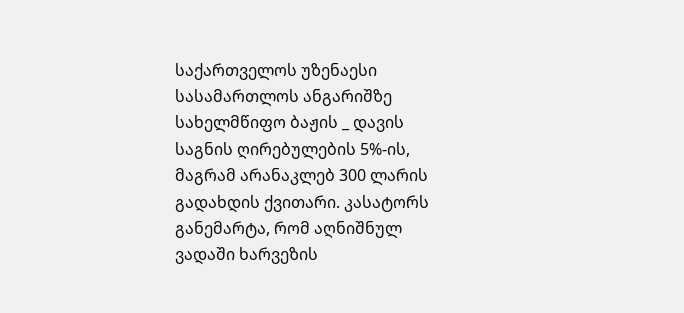საქართველოს უზენაესი სასამართლოს ანგარიშზე სახელმწიფო ბაჟის _ დავის საგნის ღირებულების 5%-ის, მაგრამ არანაკლებ 300 ლარის გადახდის ქვითარი. კასატორს განემარტა, რომ აღნიშნულ ვადაში ხარვეზის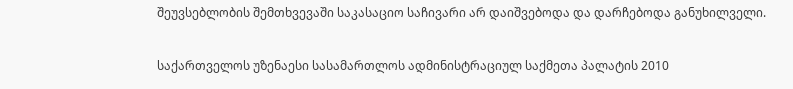შეუვსებლობის შემთხვევაში საკასაციო საჩივარი არ დაიშვებოდა და დარჩებოდა განუხილველი.

საქართველოს უზენაესი სასამართლოს ადმინისტრაციულ საქმეთა პალატის 2010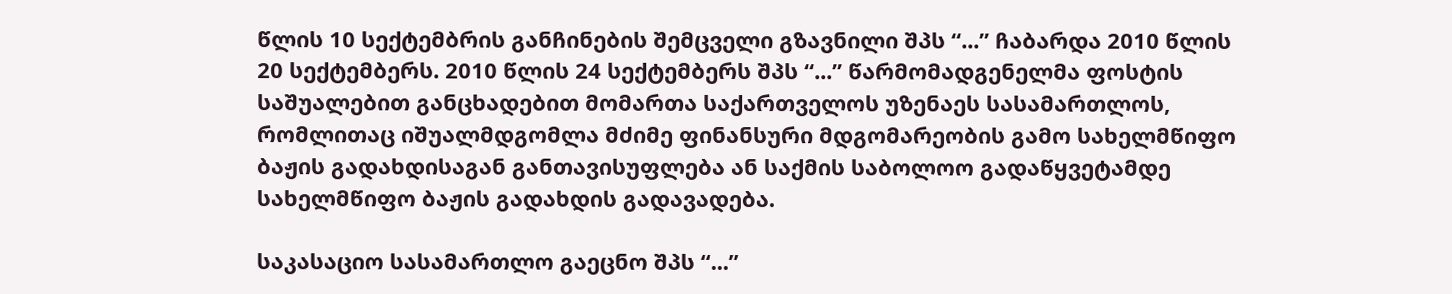წლის 10 სექტემბრის განჩინების შემცველი გზავნილი შპს “...” ჩაბარდა 2010 წლის 20 სექტემბერს. 2010 წლის 24 სექტემბერს შპს “...” წარმომადგენელმა ფოსტის საშუალებით განცხადებით მომართა საქართველოს უზენაეს სასამართლოს, რომლითაც იშუალმდგომლა მძიმე ფინანსური მდგომარეობის გამო სახელმწიფო ბაჟის გადახდისაგან განთავისუფლება ან საქმის საბოლოო გადაწყვეტამდე სახელმწიფო ბაჟის გადახდის გადავადება.

საკასაციო სასამართლო გაეცნო შპს “...”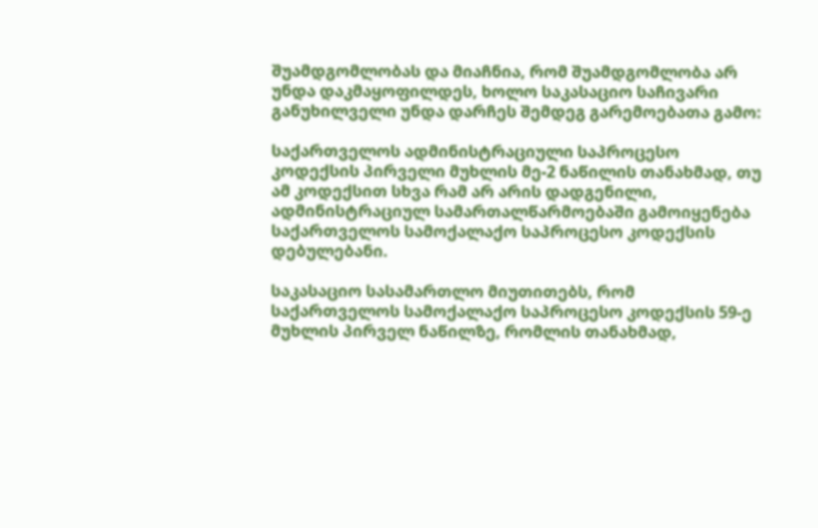შუამდგომლობას და მიაჩნია, რომ შუამდგომლობა არ უნდა დაკმაყოფილდეს, ხოლო საკასაციო საჩივარი განუხილველი უნდა დარჩეს შემდეგ გარემოებათა გამო:

საქართველოს ადმინისტრაციული საპროცესო კოდექსის პირველი მუხლის მე-2 ნაწილის თანახმად, თუ ამ კოდექსით სხვა რამ არ არის დადგენილი, ადმინისტრაციულ სამართალწარმოებაში გამოიყენება საქართველოს სამოქალაქო საპროცესო კოდექსის დებულებანი.

საკასაციო სასამართლო მიუთითებს, რომ საქართველოს სამოქალაქო საპროცესო კოდექსის 59-ე მუხლის პირველ ნაწილზე, რომლის თანახმად,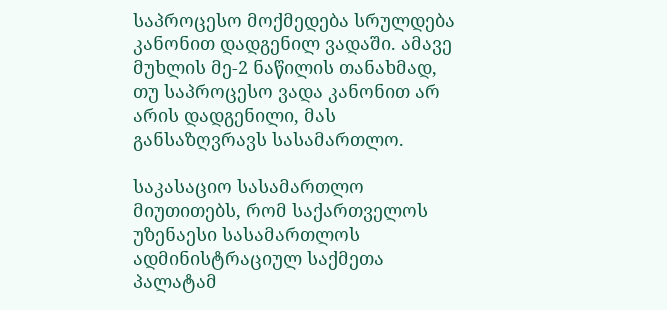საპროცესო მოქმედება სრულდება კანონით დადგენილ ვადაში. ამავე მუხლის მე-2 ნაწილის თანახმად, თუ საპროცესო ვადა კანონით არ არის დადგენილი, მას განსაზღვრავს სასამართლო.

საკასაციო სასამართლო მიუთითებს, რომ საქართველოს უზენაესი სასამართლოს ადმინისტრაციულ საქმეთა პალატამ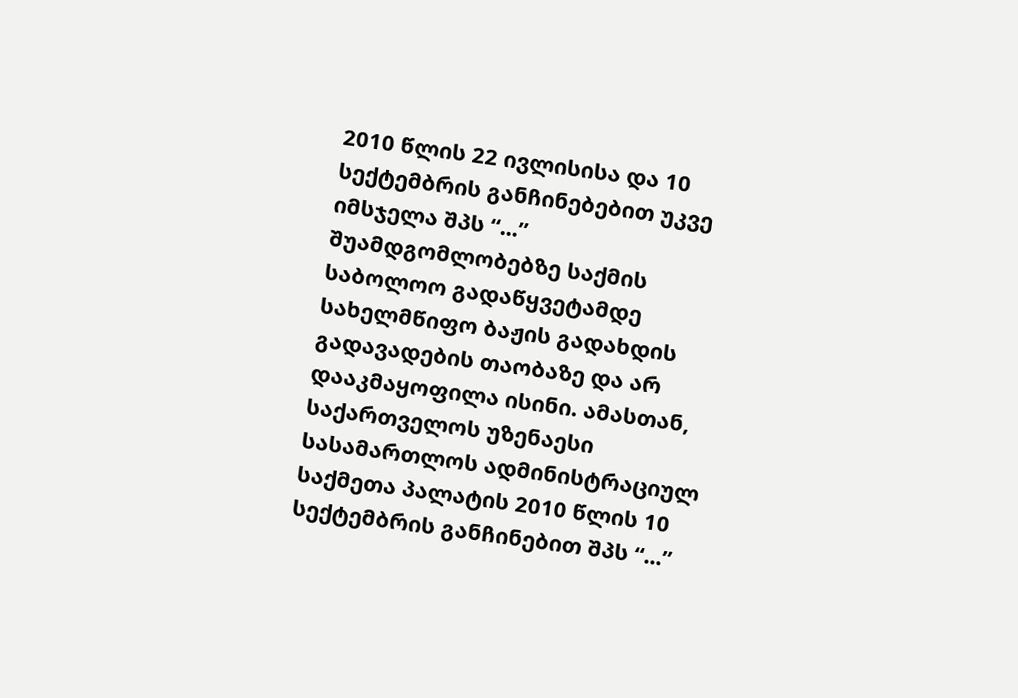2010 წლის 22 ივლისისა და 10 სექტემბრის განჩინებებით უკვე იმსჯელა შპს “...” შუამდგომლობებზე საქმის საბოლოო გადაწყვეტამდე სახელმწიფო ბაჟის გადახდის გადავადების თაობაზე და არ დააკმაყოფილა ისინი. ამასთან, საქართველოს უზენაესი სასამართლოს ადმინისტრაციულ საქმეთა პალატის 2010 წლის 10 სექტემბრის განჩინებით შპს “...”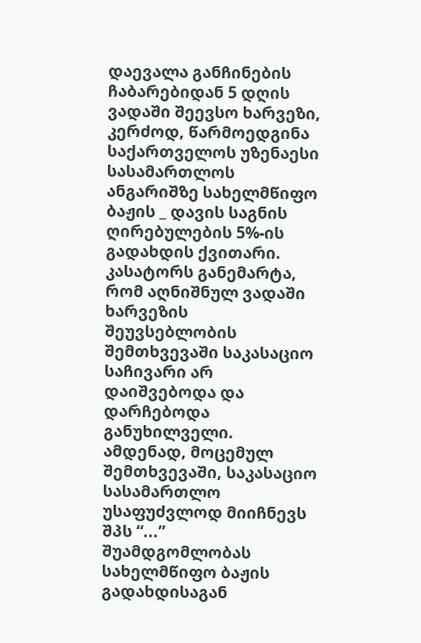დაევალა განჩინების ჩაბარებიდან 5 დღის ვადაში შეევსო ხარვეზი, კერძოდ, წარმოედგინა საქართველოს უზენაესი სასამართლოს ანგარიშზე სახელმწიფო ბაჟის _ დავის საგნის ღირებულების 5%-ის გადახდის ქვითარი. კასატორს განემარტა, რომ აღნიშნულ ვადაში ხარვეზის შეუვსებლობის შემთხვევაში საკასაციო საჩივარი არ დაიშვებოდა და დარჩებოდა განუხილველი. ამდენად, მოცემულ შემთხვევაში, საკასაციო სასამართლო უსაფუძვლოდ მიიჩნევს შპს “...” შუამდგომლობას სახელმწიფო ბაჟის გადახდისაგან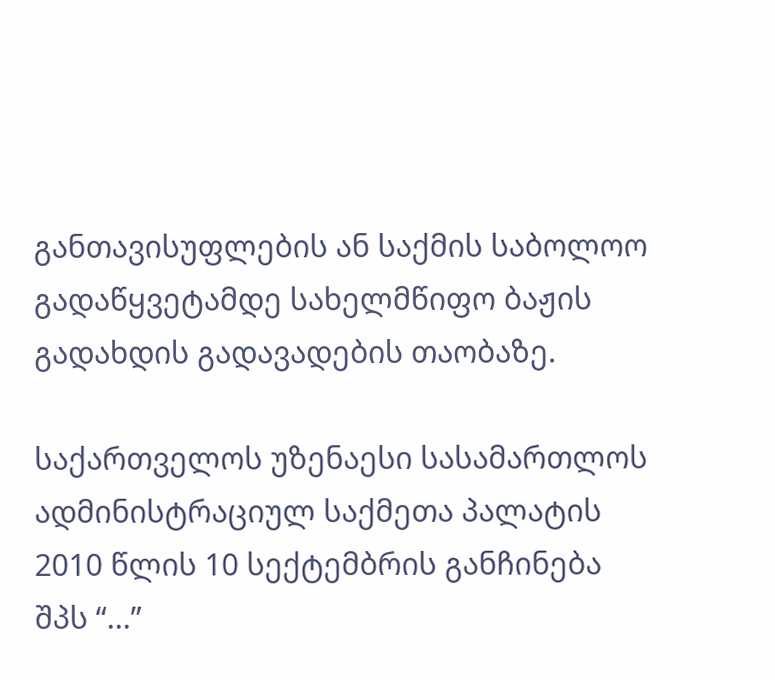განთავისუფლების ან საქმის საბოლოო გადაწყვეტამდე სახელმწიფო ბაჟის გადახდის გადავადების თაობაზე.

საქართველოს უზენაესი სასამართლოს ადმინისტრაციულ საქმეთა პალატის 2010 წლის 10 სექტემბრის განჩინება შპს “...”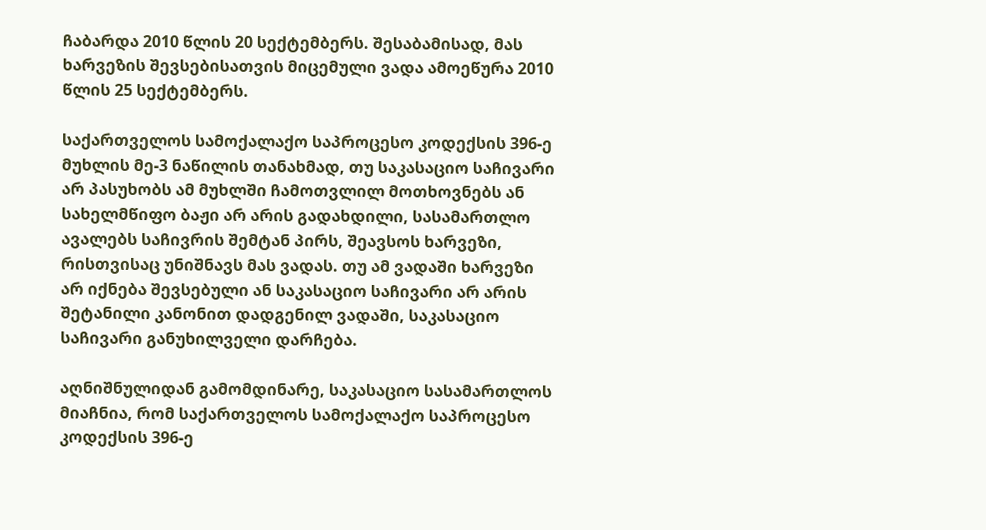ჩაბარდა 2010 წლის 20 სექტემბერს. შესაბამისად, მას ხარვეზის შევსებისათვის მიცემული ვადა ამოეწურა 2010 წლის 25 სექტემბერს.

საქართველოს სამოქალაქო საპროცესო კოდექსის 396-ე მუხლის მე-3 ნაწილის თანახმად, თუ საკასაციო საჩივარი არ პასუხობს ამ მუხლში ჩამოთვლილ მოთხოვნებს ან სახელმწიფო ბაჟი არ არის გადახდილი, სასამართლო ავალებს საჩივრის შემტან პირს, შეავსოს ხარვეზი, რისთვისაც უნიშნავს მას ვადას. თუ ამ ვადაში ხარვეზი არ იქნება შევსებული ან საკასაციო საჩივარი არ არის შეტანილი კანონით დადგენილ ვადაში, საკასაციო საჩივარი განუხილველი დარჩება.

აღნიშნულიდან გამომდინარე, საკასაციო სასამართლოს მიაჩნია, რომ საქართველოს სამოქალაქო საპროცესო კოდექსის 396-ე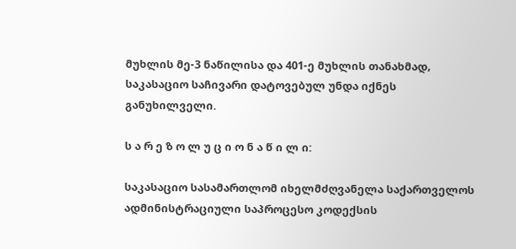მუხლის მე-3 ნაწილისა და 401-ე მუხლის თანახმად, საკასაციო საჩივარი დატოვებულ უნდა იქნეს განუხილველი.

ს ა რ ე ზ ო ლ უ ც ი ო ნ ა წ ი ლ ი:

საკასაციო სასამართლომ იხელმძღვანელა საქართველოს ადმინისტრაციული საპროცესო კოდექსის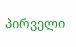პირველი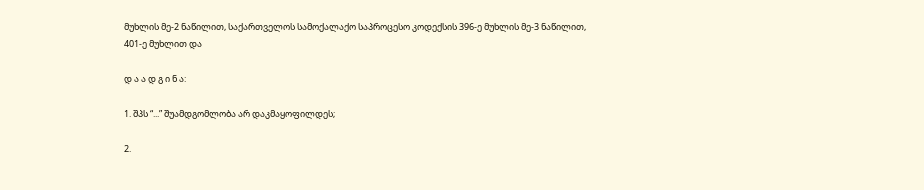მუხლის მე-2 ნაწილით, საქართველოს სამოქალაქო საპროცესო კოდექსის 396-ე მუხლის მე-3 ნაწილით, 401-ე მუხლით და

დ ა ა დ გ ი ნ ა:

1. შპს “...” შუამდგომლობა არ დაკმაყოფილდეს;

2.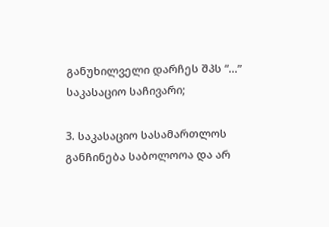განუხილველი დარჩეს შპს “...” საკასაციო საჩივარი;

3. საკასაციო სასამართლოს განჩინება საბოლოოა და არ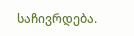საჩივრდება.